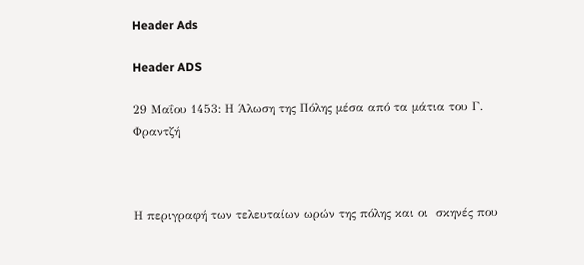Header Ads

Header ADS

29 Μαΐου 1453: Η Άλωση της Πόλης μέσα από τα μάτια του Γ. Φραντζή



Η περιγραφή των τελευταίων ωρών της πόλης και οι  σκηνές που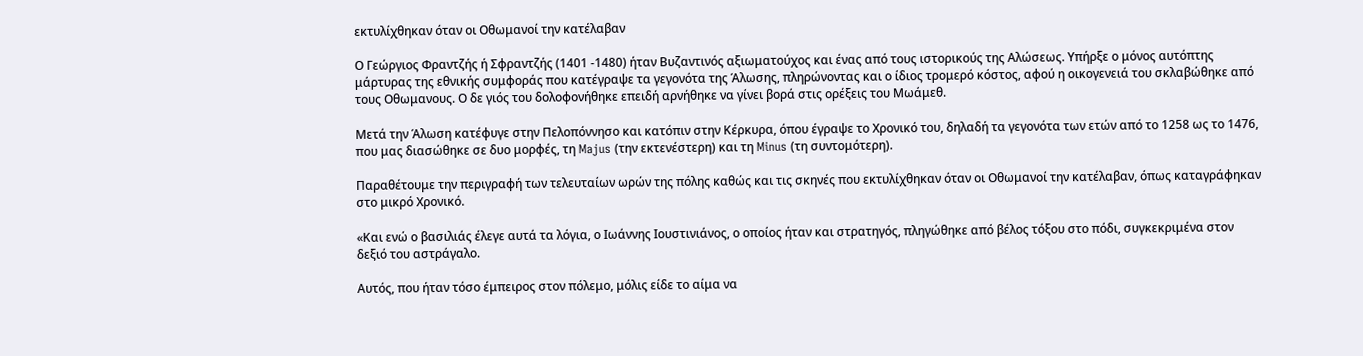εκτυλίχθηκαν όταν οι Οθωμανοί την κατέλαβαν

Ο Γεώργιος Φραντζής ή Σφραντζής (1401 -1480) ήταν Βυζαντινός αξιωματούχος και ένας από τους ιστορικούς της Αλώσεως. Υπήρξε ο μόνος αυτόπτης μάρτυρας της εθνικής συμφοράς που κατέγραψε τα γεγονότα της Άλωσης, πληρώνοντας και ο ίδιος τρομερό κόστος, αφού η οικογενειά του σκλαβώθηκε από τους Οθωμανους. Ο δε γιός του δολοφονήθηκε επειδή αρνήθηκε να γίνει βορά στις ορέξεις του Μωάμεθ.

Μετά την Άλωση κατέφυγε στην Πελοπόννησο και κατόπιν στην Κέρκυρα, όπου έγραψε το Χρονικό του, δηλαδή τα γεγονότα των ετών από το 1258 ως το 1476, που μας διασώθηκε σε δυο μορφές, τη Majus (την εκτενέστερη) και τη Minus (τη συντομότερη).

Παραθέτουμε την περιγραφή των τελευταίων ωρών της πόλης καθώς και τις σκηνές που εκτυλίχθηκαν όταν οι Οθωμανοί την κατέλαβαν, όπως καταγράφηκαν στο μικρό Χρονικό.

«Και ενώ ο βασιλιάς έλεγε αυτά τα λόγια, ο Ιωάννης Ιουστινιάνος, ο οποίος ήταν και στρατηγός, πληγώθηκε από βέλος τόξου στο πόδι, συγκεκριμένα στον δεξιό του αστράγαλο.

Αυτός, που ήταν τόσο έμπειρος στον πόλεμο, μόλις είδε το αίμα να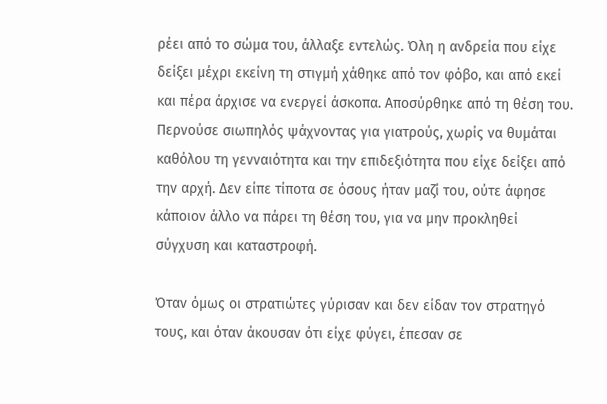ρέει από το σώμα του, άλλαξε εντελώς. Όλη η ανδρεία που είχε δείξει μέχρι εκείνη τη στιγμή χάθηκε από τον φόβο, και από εκεί και πέρα άρχισε να ενεργεί άσκοπα. Αποσύρθηκε από τη θέση του. Περνούσε σιωπηλός ψάχνοντας για γιατρούς, χωρίς να θυμάται καθόλου τη γενναιότητα και την επιδεξιότητα που είχε δείξει από την αρχή. Δεν είπε τίποτα σε όσους ήταν μαζί του, ούτε άφησε κάποιον άλλο να πάρει τη θέση του, για να μην προκληθεί σύγχυση και καταστροφή.

Όταν όμως οι στρατιώτες γύρισαν και δεν είδαν τον στρατηγό τους, και όταν άκουσαν ότι είχε φύγει, έπεσαν σε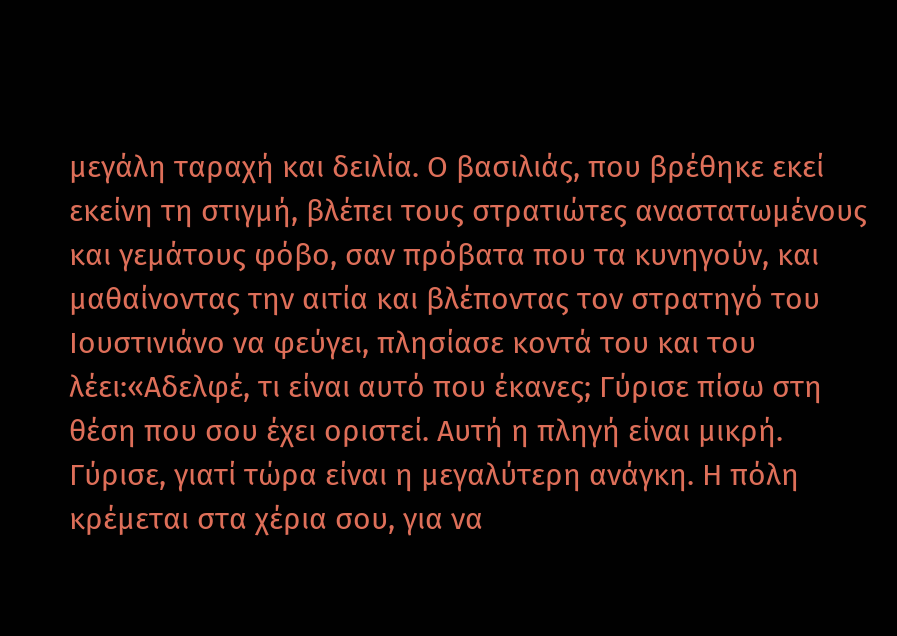μεγάλη ταραχή και δειλία. Ο βασιλιάς, που βρέθηκε εκεί εκείνη τη στιγμή, βλέπει τους στρατιώτες αναστατωμένους και γεμάτους φόβο, σαν πρόβατα που τα κυνηγούν, και μαθαίνοντας την αιτία και βλέποντας τον στρατηγό του Ιουστινιάνο να φεύγει, πλησίασε κοντά του και του λέει:«Αδελφέ, τι είναι αυτό που έκανες; Γύρισε πίσω στη θέση που σου έχει οριστεί. Αυτή η πληγή είναι μικρή. Γύρισε, γιατί τώρα είναι η μεγαλύτερη ανάγκη. Η πόλη κρέμεται στα χέρια σου, για να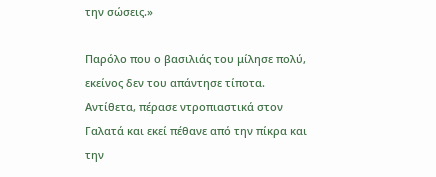την σώσεις.»

Παρόλο που ο βασιλιάς του μίλησε πολύ, εκείνος δεν του απάντησε τίποτα. Αντίθετα, πέρασε ντροπιαστικά στον Γαλατά και εκεί πέθανε από την πίκρα και την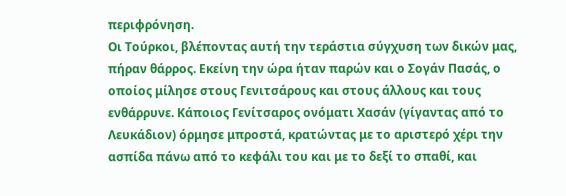περιφρόνηση.
Οι Τούρκοι, βλέποντας αυτή την τεράστια σύγχυση των δικών μας, πήραν θάρρος. Εκείνη την ώρα ήταν παρών και ο Σογάν Πασάς, ο οποίος μίλησε στους Γενιτσάρους και στους άλλους και τους ενθάρρυνε. Κάποιος Γενίτσαρος ονόματι Χασάν (γίγαντας από το Λευκάδιον) όρμησε μπροστά, κρατώντας με το αριστερό χέρι την ασπίδα πάνω από το κεφάλι του και με το δεξί το σπαθί, και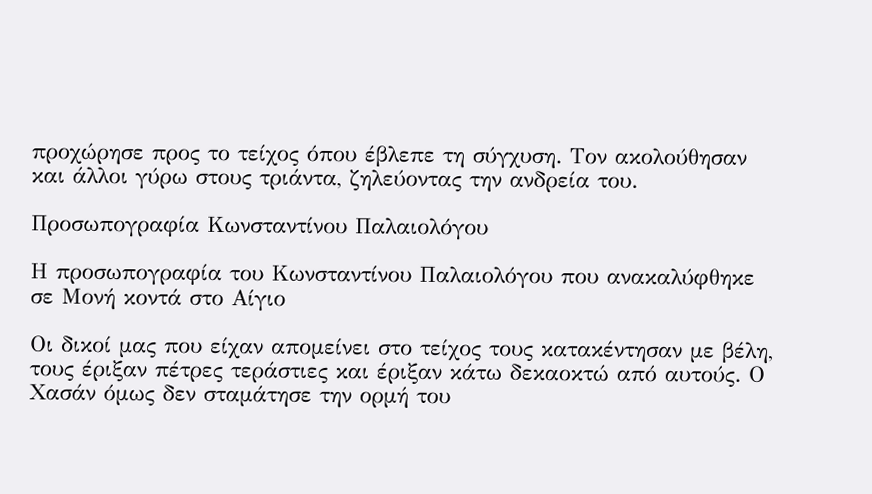προχώρησε προς το τείχος όπου έβλεπε τη σύγχυση. Τον ακολούθησαν και άλλοι γύρω στους τριάντα, ζηλεύοντας την ανδρεία του.

Προσωπογραφία Κωνσταντίνου Παλαιολόγου

Η προσωπογραφία του Κωνσταντίνου Παλαιολόγου που ανακαλύφθηκε σε Μονή κοντά στο Αίγιο

Οι δικοί μας που είχαν απομείνει στο τείχος τους κατακέντησαν με βέλη, τους έριξαν πέτρες τεράστιες και έριξαν κάτω δεκαοκτώ από αυτούς. Ο Χασάν όμως δεν σταμάτησε την ορμή του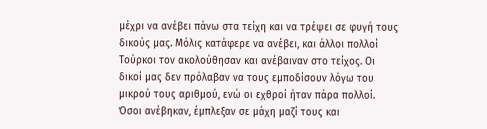μέχρι να ανέβει πάνω στα τείχη και να τρέψει σε φυγή τους δικούς μας. Μόλις κατάφερε να ανέβει, και άλλοι πολλοί Τούρκοι τον ακολούθησαν και ανέβαιναν στο τείχος. Οι δικοί μας δεν πρόλαβαν να τους εμποδίσουν λόγω του μικρού τους αριθμού, ενώ οι εχθροί ήταν πάρα πολλοί. Όσοι ανέβηκαν, έμπλεξαν σε μάχη μαζί τους και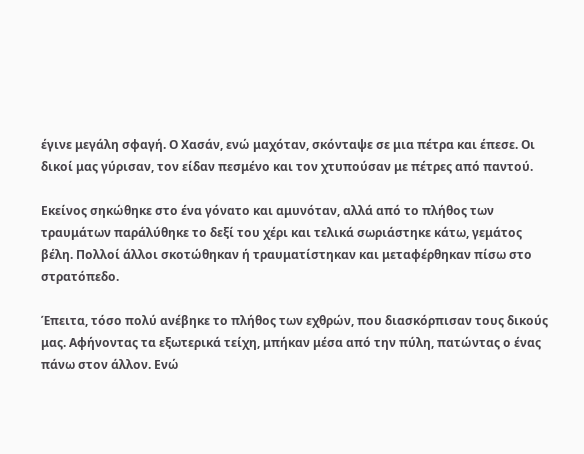έγινε μεγάλη σφαγή. Ο Χασάν, ενώ μαχόταν, σκόνταψε σε μια πέτρα και έπεσε. Οι δικοί μας γύρισαν, τον είδαν πεσμένο και τον χτυπούσαν με πέτρες από παντού.

Εκείνος σηκώθηκε στο ένα γόνατο και αμυνόταν, αλλά από το πλήθος των τραυμάτων παράλύθηκε το δεξί του χέρι και τελικά σωριάστηκε κάτω, γεμάτος βέλη. Πολλοί άλλοι σκοτώθηκαν ή τραυματίστηκαν και μεταφέρθηκαν πίσω στο στρατόπεδο.

Έπειτα, τόσο πολύ ανέβηκε το πλήθος των εχθρών, που διασκόρπισαν τους δικούς μας. Αφήνοντας τα εξωτερικά τείχη, μπήκαν μέσα από την πύλη, πατώντας ο ένας πάνω στον άλλον. Ενώ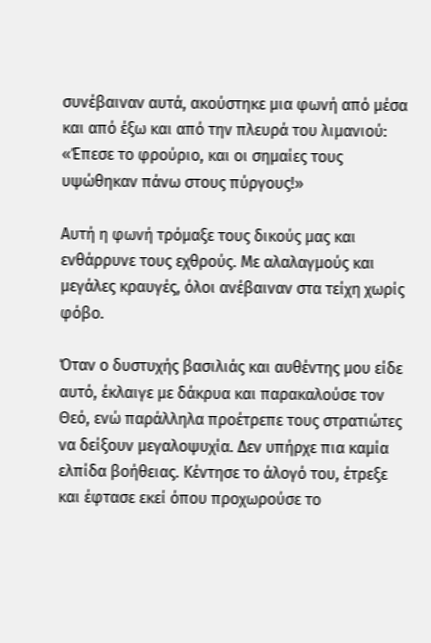συνέβαιναν αυτά, ακούστηκε μια φωνή από μέσα και από έξω και από την πλευρά του λιμανιού: «Έπεσε το φρούριο, και οι σημαίες τους υψώθηκαν πάνω στους πύργους!»

Αυτή η φωνή τρόμαξε τους δικούς μας και ενθάρρυνε τους εχθρούς. Με αλαλαγμούς και μεγάλες κραυγές, όλοι ανέβαιναν στα τείχη χωρίς φόβο.

Όταν ο δυστυχής βασιλιάς και αυθέντης μου είδε αυτό, έκλαιγε με δάκρυα και παρακαλούσε τον Θεό, ενώ παράλληλα προέτρεπε τους στρατιώτες να δείξουν μεγαλοψυχία. Δεν υπήρχε πια καμία ελπίδα βοήθειας. Κέντησε το άλογό του, έτρεξε και έφτασε εκεί όπου προχωρούσε το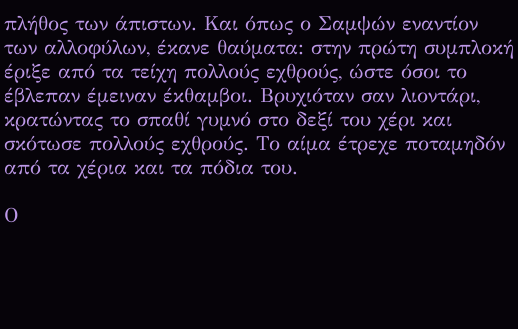πλήθος των άπιστων. Και όπως ο Σαμψών εναντίον των αλλοφύλων, έκανε θαύματα: στην πρώτη συμπλοκή έριξε από τα τείχη πολλούς εχθρούς, ώστε όσοι το έβλεπαν έμειναν έκθαμβοι. Βρυχιόταν σαν λιοντάρι, κρατώντας το σπαθί γυμνό στο δεξί του χέρι και σκότωσε πολλούς εχθρούς. Το αίμα έτρεχε ποταμηδόν από τα χέρια και τα πόδια του.

Ο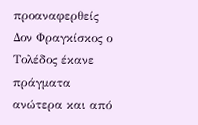προαναφερθείς Δον Φραγκίσκος ο Τολέδος έκανε πράγματα ανώτερα και από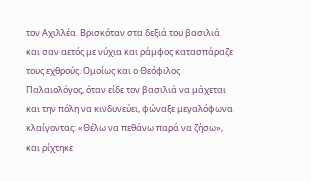τον Αχιλλέα. Βρισκόταν στα δεξιά του βασιλιά και σαν αετός με νύχια και ράμφος κατασπάραζε τους εχθρούς. Ομοίως και ο Θεόφιλος Παλαιολόγος, όταν είδε τον βασιλιά να μάχεται και την πόλη να κινδυνεύει, φώναξε μεγαλόφωνα κλαίγοντας: «Θέλω να πεθάνω παρά να ζήσω», και ρίχτηκε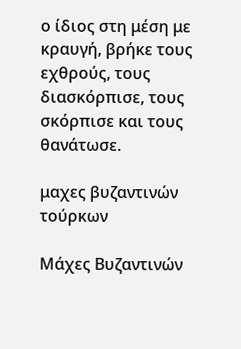ο ίδιος στη μέση με κραυγή, βρήκε τους εχθρούς, τους διασκόρπισε, τους σκόρπισε και τους θανάτωσε.

μαχες βυζαντινών τούρκων

Μάχες Βυζαντινών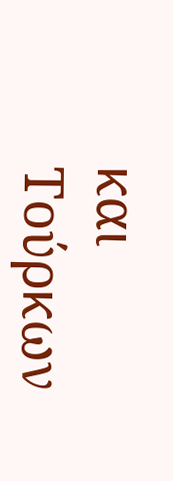και Τούρκων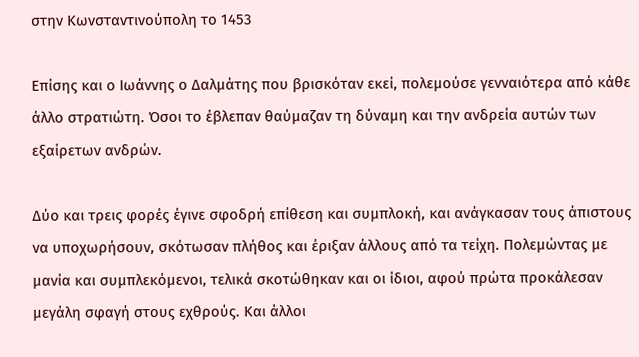στην Κωνσταντινούπολη το 1453

Επίσης και ο Ιωάννης ο Δαλμάτης που βρισκόταν εκεί, πολεμούσε γενναιότερα από κάθε άλλο στρατιώτη. Όσοι το έβλεπαν θαύμαζαν τη δύναμη και την ανδρεία αυτών των εξαίρετων ανδρών.

Δύο και τρεις φορές έγινε σφοδρή επίθεση και συμπλοκή, και ανάγκασαν τους άπιστους να υποχωρήσουν, σκότωσαν πλήθος και έριξαν άλλους από τα τείχη. Πολεμώντας με μανία και συμπλεκόμενοι, τελικά σκοτώθηκαν και οι ίδιοι, αφού πρώτα προκάλεσαν μεγάλη σφαγή στους εχθρούς. Και άλλοι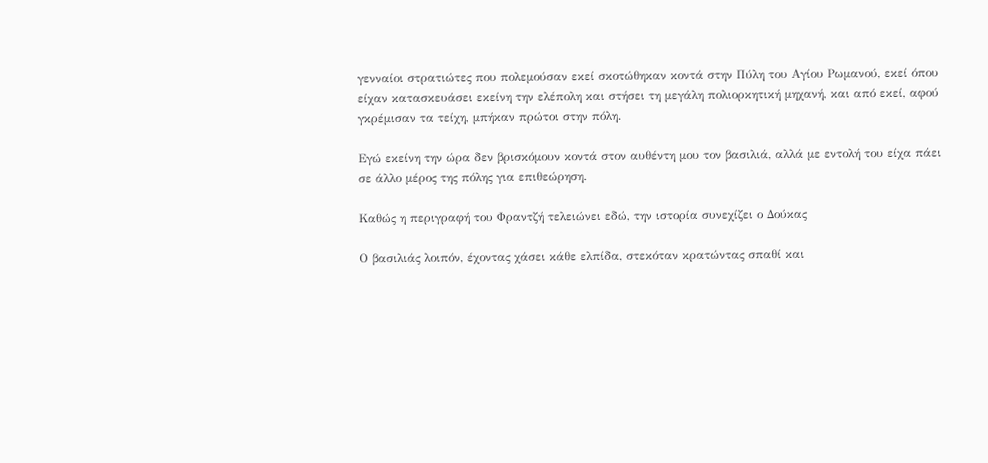γενναίοι στρατιώτες που πολεμούσαν εκεί σκοτώθηκαν κοντά στην Πύλη του Αγίου Ρωμανού, εκεί όπου είχαν κατασκευάσει εκείνη την ελέπολη και στήσει τη μεγάλη πολιορκητική μηχανή, και από εκεί, αφού γκρέμισαν τα τείχη, μπήκαν πρώτοι στην πόλη.

Εγώ εκείνη την ώρα δεν βρισκόμουν κοντά στον αυθέντη μου τον βασιλιά, αλλά με εντολή του είχα πάει σε άλλο μέρος της πόλης για επιθεώρηση.

Καθώς η περιγραφή του Φραντζή τελειώνει εδώ, την ιστορία συνεχίζει ο Δούκας

Ο βασιλιάς λοιπόν, έχοντας χάσει κάθε ελπίδα, στεκόταν κρατώντας σπαθί και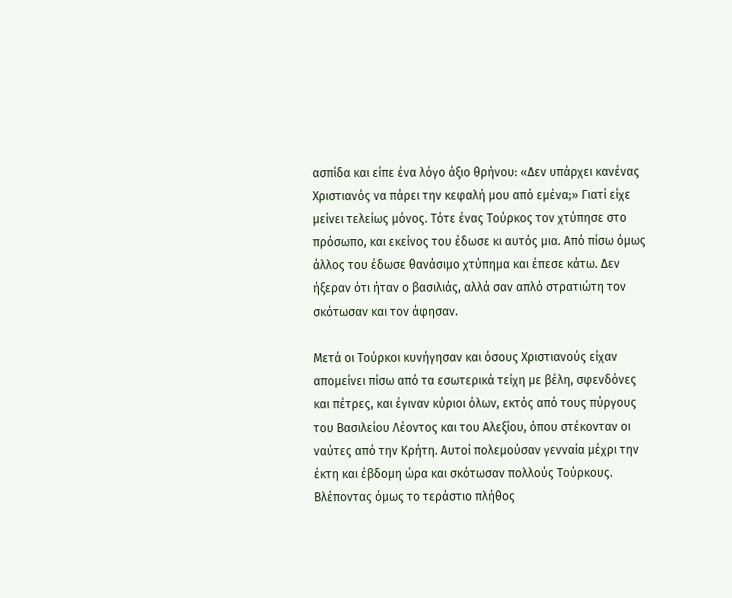ασπίδα και είπε ένα λόγο άξιο θρήνου: «Δεν υπάρχει κανένας Χριστιανός να πάρει την κεφαλή μου από εμένα;» Γιατί είχε μείνει τελείως μόνος. Τότε ένας Τούρκος τον χτύπησε στο πρόσωπο, και εκείνος του έδωσε κι αυτός μια. Από πίσω όμως άλλος του έδωσε θανάσιμο χτύπημα και έπεσε κάτω. Δεν ήξεραν ότι ήταν ο βασιλιάς, αλλά σαν απλό στρατιώτη τον σκότωσαν και τον άφησαν.

Μετά οι Τούρκοι κυνήγησαν και όσους Χριστιανούς είχαν απομείνει πίσω από τα εσωτερικά τείχη με βέλη, σφενδόνες και πέτρες, και έγιναν κύριοι όλων, εκτός από τους πύργους του Βασιλείου Λέοντος και του Αλεξίου, όπου στέκονταν οι ναύτες από την Κρήτη. Αυτοί πολεμούσαν γενναία μέχρι την έκτη και έβδομη ώρα και σκότωσαν πολλούς Τούρκους. Βλέποντας όμως το τεράστιο πλήθος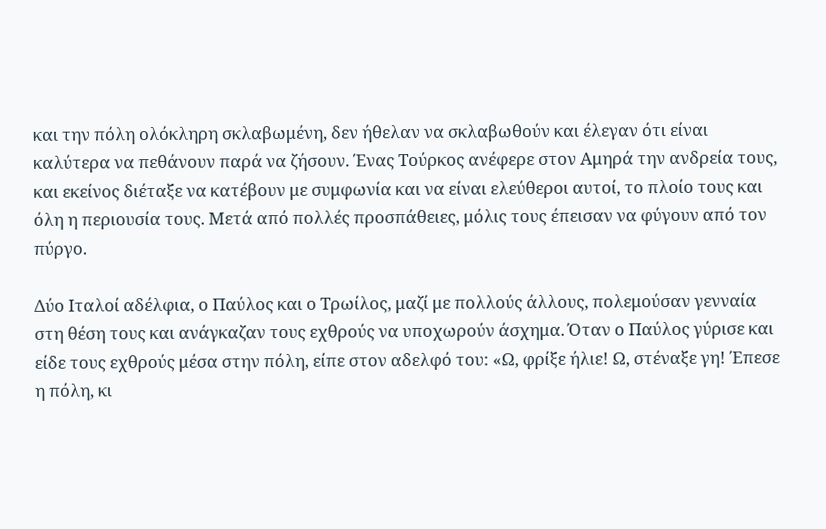και την πόλη ολόκληρη σκλαβωμένη, δεν ήθελαν να σκλαβωθούν και έλεγαν ότι είναι καλύτερα να πεθάνουν παρά να ζήσουν. Ένας Τούρκος ανέφερε στον Αμηρά την ανδρεία τους, και εκείνος διέταξε να κατέβουν με συμφωνία και να είναι ελεύθεροι αυτοί, το πλοίο τους και όλη η περιουσία τους. Μετά από πολλές προσπάθειες, μόλις τους έπεισαν να φύγουν από τον πύργο.

Δύο Ιταλοί αδέλφια, ο Παύλος και ο Τρωίλος, μαζί με πολλούς άλλους, πολεμούσαν γενναία στη θέση τους και ανάγκαζαν τους εχθρούς να υποχωρούν άσχημα. Όταν ο Παύλος γύρισε και είδε τους εχθρούς μέσα στην πόλη, είπε στον αδελφό του: «Ω, φρίξε ήλιε! Ω, στέναξε γη! Έπεσε η πόλη, κι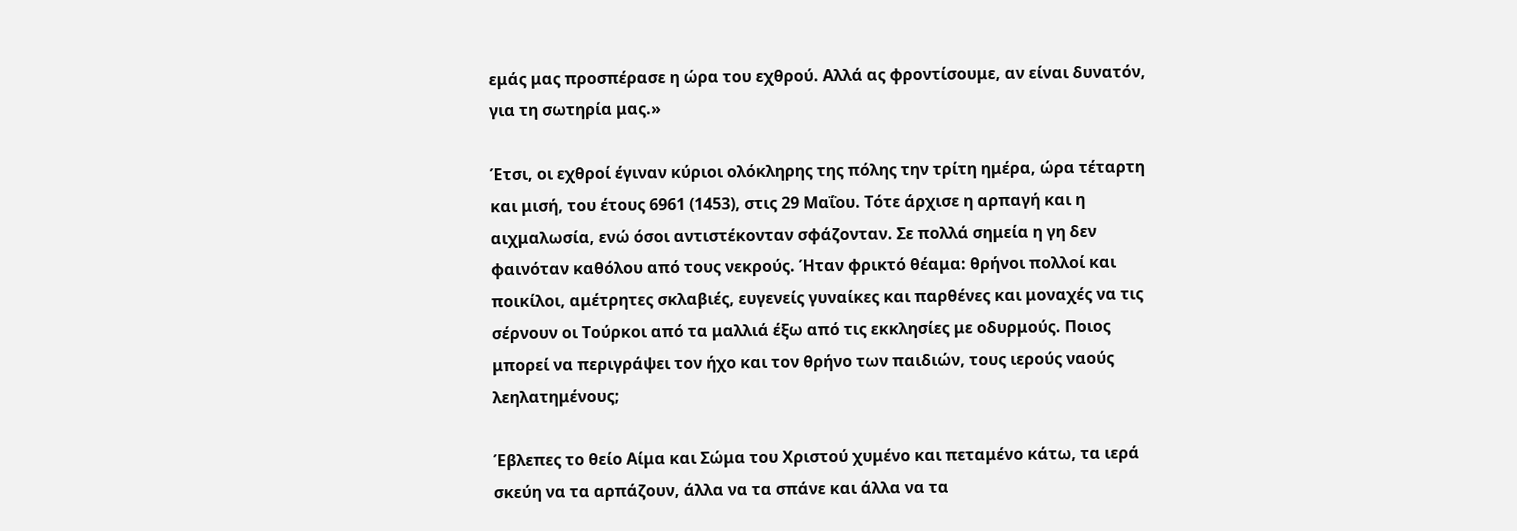εμάς μας προσπέρασε η ώρα του εχθρού. Αλλά ας φροντίσουμε, αν είναι δυνατόν, για τη σωτηρία μας.»

Έτσι, οι εχθροί έγιναν κύριοι ολόκληρης της πόλης την τρίτη ημέρα, ώρα τέταρτη και μισή, του έτους 6961 (1453), στις 29 Μαΐου. Τότε άρχισε η αρπαγή και η αιχμαλωσία, ενώ όσοι αντιστέκονταν σφάζονταν. Σε πολλά σημεία η γη δεν φαινόταν καθόλου από τους νεκρούς. Ήταν φρικτό θέαμα: θρήνοι πολλοί και ποικίλοι, αμέτρητες σκλαβιές, ευγενείς γυναίκες και παρθένες και μοναχές να τις σέρνουν οι Τούρκοι από τα μαλλιά έξω από τις εκκλησίες με οδυρμούς. Ποιος μπορεί να περιγράψει τον ήχο και τον θρήνο των παιδιών, τους ιερούς ναούς λεηλατημένους;

Έβλεπες το θείο Αίμα και Σώμα του Χριστού χυμένο και πεταμένο κάτω, τα ιερά σκεύη να τα αρπάζουν, άλλα να τα σπάνε και άλλα να τα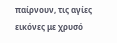παίρνουν, τις αγίες εικόνες με χρυσό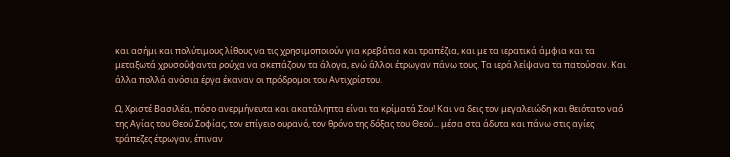και ασήμι και πολύτιμους λίθους να τις χρησιμοποιούν για κρεβάτια και τραπέζια, και με τα ιερατικά άμφια και τα μεταξωτά χρυσοΰφαντα ρούχα να σκεπάζουν τα άλογα, ενώ άλλοι έτρωγαν πάνω τους. Τα ιερά λείψανα τα πατούσαν. Και άλλα πολλά ανόσια έργα έκαναν οι πρόδρομοι του Αντιχρίστου.

Ω, Χριστέ Βασιλέα, πόσο ανερμήνευτα και ακατάληπτα είναι τα κρίματά Σου! Και να δεις τον μεγαλειώδη και θειότατο ναό της Αγίας του Θεού Σοφίας, τον επίγειο ουρανό, τον θρόνο της δόξας του Θεού... μέσα στα άδυτα και πάνω στις αγίες τράπεζες έτρωγαν, έπιναν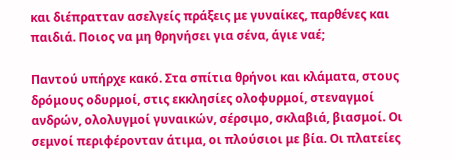και διέπρατταν ασελγείς πράξεις με γυναίκες, παρθένες και παιδιά. Ποιος να μη θρηνήσει για σένα, άγιε ναέ;

Παντού υπήρχε κακό. Στα σπίτια θρήνοι και κλάματα, στους δρόμους οδυρμοί, στις εκκλησίες ολοφυρμοί, στεναγμοί ανδρών, ολολυγμοί γυναικών, σέρσιμο, σκλαβιά, βιασμοί. Οι σεμνοί περιφέρονταν άτιμα, οι πλούσιοι με βία. Οι πλατείες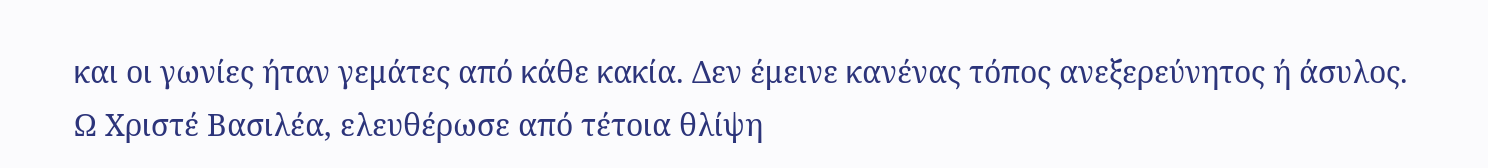και οι γωνίες ήταν γεμάτες από κάθε κακία. Δεν έμεινε κανένας τόπος ανεξερεύνητος ή άσυλος.
Ω Χριστέ Βασιλέα, ελευθέρωσε από τέτοια θλίψη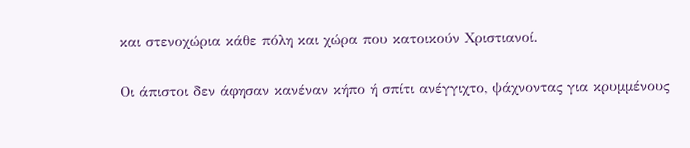και στενοχώρια κάθε πόλη και χώρα που κατοικούν Χριστιανοί.

Οι άπιστοι δεν άφησαν κανέναν κήπο ή σπίτι ανέγγιχτο, ψάχνοντας για κρυμμένους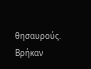θησαυρούς. Βρήκαν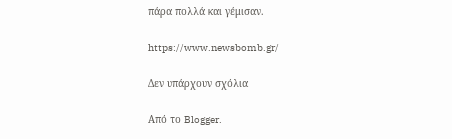πάρα πολλά και γέμισαν.

https://www.newsbomb.gr/

Δεν υπάρχουν σχόλια

Από το Blogger.